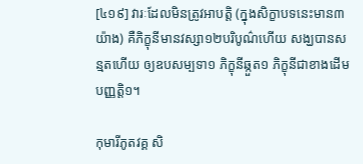[៤១៩] វារៈដែលមិនត្រូវអាបត្តិ (ក្នុងសិក្ខាបទនេះមាន៣យ៉ាង) គឺភិក្ខុនីមានវស្សា១២បរិបូណ៌ហើយ សង្ឃបានសន្មតហើយ ឲ្យឧបសម្បទា១ ភិក្ខុនីឆ្កួត១ ភិក្ខុនីជាខាងដើមបញ្ញត្តិ១។

កុមារីភូតវគ្គ សិ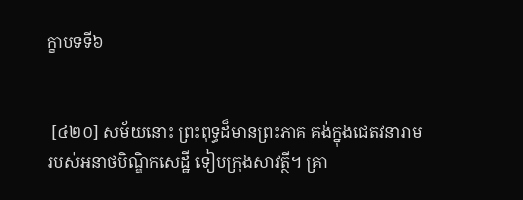ក្ខាបទទី៦


 [៤២០] សម័យនោះ ព្រះពុទ្ធដ៏មានព្រះភាគ គង់ក្នុងជេតវនារាម របស់អនាថបិណ្ឌិកសេដ្ឋី ទៀបក្រុងសាវត្ថី។ គ្រា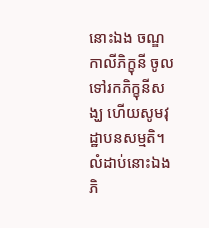នោះឯង ចណ្ឌកាលីភិក្ខុនី ចូលទៅរកភិក្ខុនីសង្ឃ ហើយសូមវុដ្ឋាបនសម្មតិ។ លំដាប់នោះឯង ភិ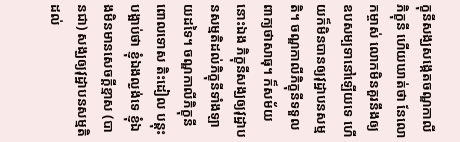ក្ខុនីសង្ឃសង្កេតចណ្ឌកាលីភិក្ខុនី ហើយឃាត់ថា នែលោកម្ចាស់ លោកមិនគួរនឹងឲ្យឧបសម្បទានៅឡើយទេ ហើយក៏មិនបានឲ្យវុដ្ឋាបនសម្មតិ។ ចណ្ឌកាលីភិក្ខុនីទទួលពាក្យថាសាធុ។ ក៏សម័យនោះឯង ភិក្ខុនីសង្ឃឲ្យវុដ្ឋាបនសម្មតិដល់ភិក្ខុនីទាំងឡាយដទៃ។ ចណ្ឌកាលីភិក្ខុនី ពោលទោស តិះដៀល បន្តុះបង្អាប់ថា ខ្ញុំឯងល្ងង់ទេ ខ្ញុំឯងមិនមានសេចក្តីខ្មាស (បានជា) សង្ឃឲ្យវុដ្ឋាបនសម្មតិដល់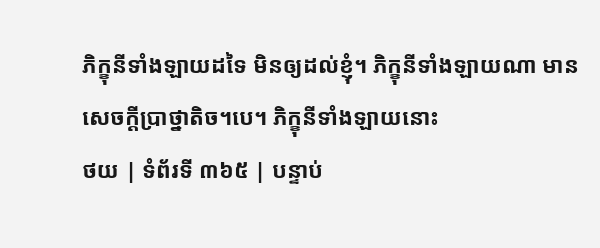ភិក្ខុនីទាំងឡាយដទៃ មិនឲ្យដល់ខ្ញុំ។ ភិក្ខុនីទាំងឡាយណា មានសេចក្តីប្រាថ្នាតិច។បេ។ ភិក្ខុនីទាំងឡាយនោះ
ថយ | ទំព័រទី ៣៦៥ | បន្ទាប់